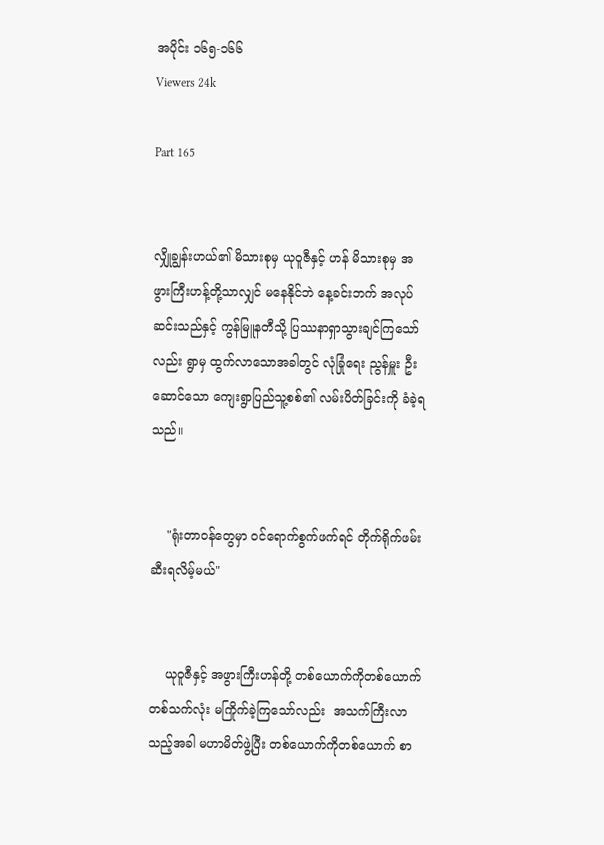အပိုင်း ၁၆၅-၁၆၆
Viewers 24k

Part 165


လျှိုချွန်းဟယ်၏ မိသားစုမှ ယုဝူဇီနှင့် ဟန် မိသားစုမှ အဖွားကြီးဟန့်တို့သာလျှင် မနေနိုင်ဘဲ နေ့ခင်းဘက် အလုပ်ဆင်းသည်နှင့် ကွန်မြူနတီသို့ ပြဿနာရှာသွားချင်ကြသော်လည်း ရွာမှ ထွက်လာသောအခါတွင် လုံခြုံရေး ညွန်မှူး ဦးဆောင်သော ကျေးရွာပြည်သူ့စစ်၏ လမ်းပိတ်ခြင်းကို ခံခဲ့ရသည်။


    "ရုံးတာဝန်တွေမှာ ဝင်ရောက်စွက်ဖက်ရင် တိုက်ရိုက်ဖမ်းဆီးရလိမ့်မယ်"


    ယုဝူဇီနှင့် အဖွားကြီးဟန်တို့ တစ်ယောက်ကိုတစ်ယောက် တစ်သက်လုံး မကြိုက်ခဲ့ကြသော်လည်း  အသက်ကြီးလာသည့်အခါ မဟာမိတ်ဖွဲ့ပြီး တစ်ယောက်ကိုတစ်ယောက် စာ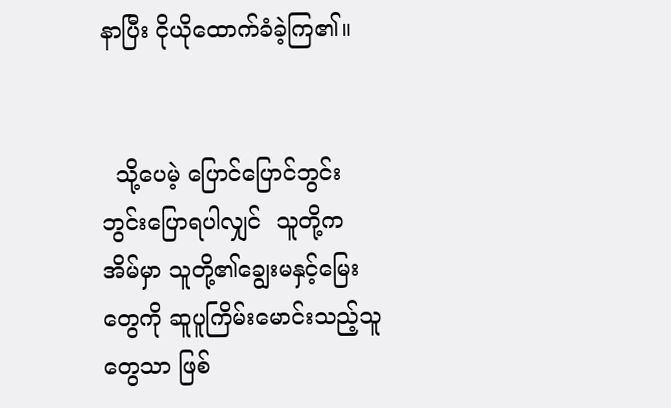နာပြီး ငိုယိုထောက်ခံခဲ့ကြ၏။


  သို့ပေမဲ့ ပြောင်ပြောင်ဘွင်းဘွင်းပြောရပါလျှင်  သူတို့က အိမ်မှာ သူတို့၏ချွေးမနှင့်မြေးတွေကို ဆူပူကြိမ်းမောင်းသည့်သူတွေသာ ဖြစ်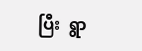ပြီး  ရွာ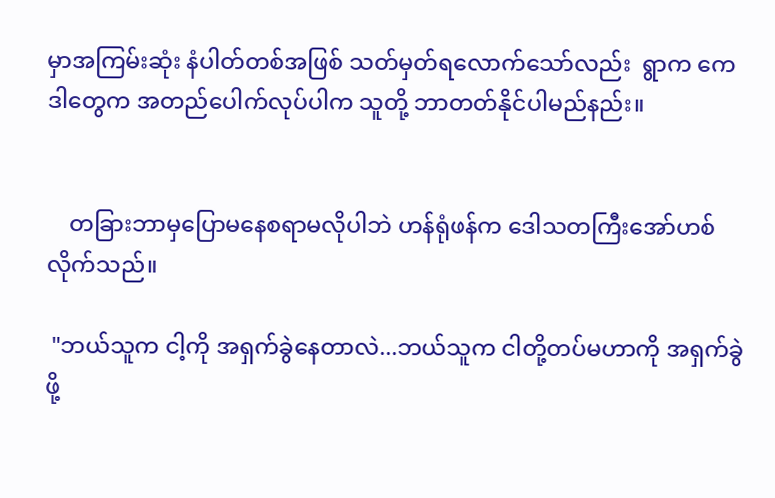မှာအကြမ်းဆုံး နံပါတ်တစ်အဖြစ် သတ်မှတ်ရလောက်သော်လည်း  ရွာက ကေဒါတွေက အတည်ပေါက်လုပ်ပါက သူတို့ ဘာတတ်နိုင်ပါမည်နည်း။


    တခြားဘာမှပြောမနေစရာမလိုပါဘဲ ဟန်ရုံဖန်က ဒေါသတကြီးအော်ဟစ်လိုက်သည်။

 "ဘယ်သူက ငါ့ကို အရှက်ခွဲနေတာလဲ...ဘယ်သူက ငါတို့တပ်မဟာကို အရှက်ခွဲဖို့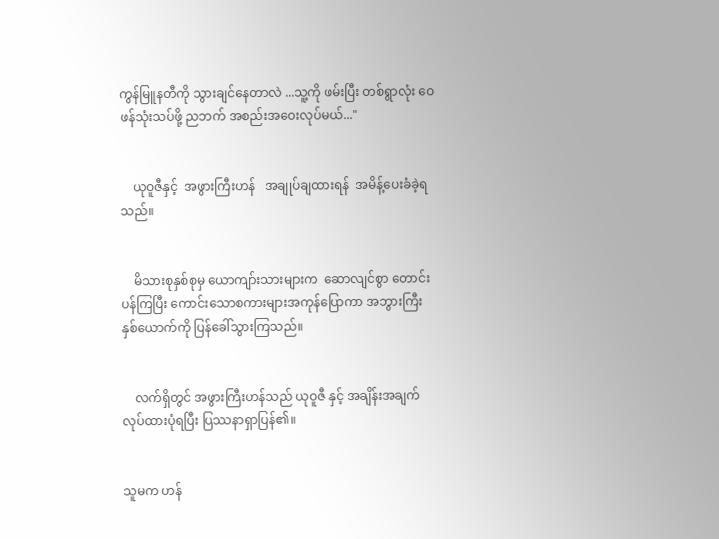ကွန်မြူနတီကို သွားချင်နေတာလဲ ...သူ့ကို ဖမ်းပြီး တစ်ရွာလုံး ဝေဖန်သုံးသပ်ဖို့ ညဘက် အစည်းအဝေးလုပ်မယ်..."


    ယုဝူဇီနှင့်  အဖွားကြီးဟန်   အချုပ်ချထားရန်  အမိန့်ပေးခံခဲ့ရသည်။


    မိသားစုနှစ်စုမှ ယောကျာ်းသားများက  ဆောလျင်စွာ တောင်းပန်ကြပြီး ကောင်းသောစကားများအကုန်ပြောကာ အဘွားကြီးနှစ်ယောက်ကို ပြန်ခေါ်သွားကြသည်။


    လက်ရှိတွင် အဖွားကြီးဟန်သည် ယုဝူဇီ နှင့် အချိန်းအချက်လုပ်ထားပုံရပြီး ပြဿနာရှာပြန်၏။


သူမက ဟန်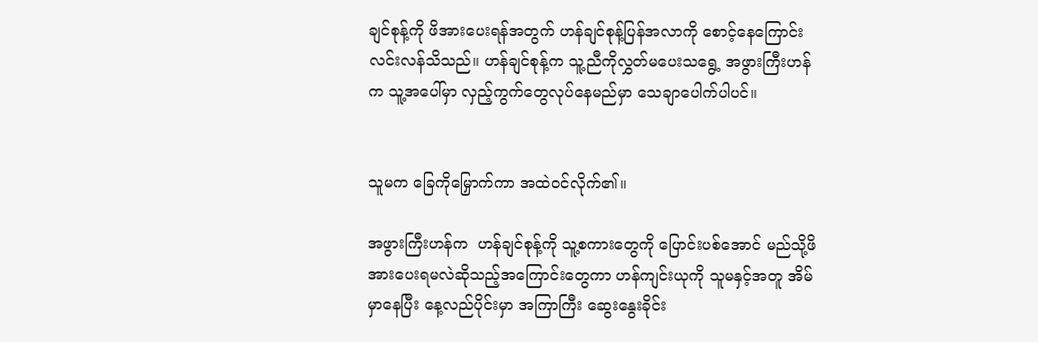ချင်စုန့်ကို ဖိအားပေးရန်အတွက် ဟန်ချင်စုန့်ပြန်အလာကို စောင့်နေကြောင်း လင်းလန်သိသည်။ ဟန်ချင်စုန့်က သူ့ညီကိုလွှတ်မပေးသရွေ့ အဖွားကြီးဟန်က သူ့အပေါ်မှာ လှည့်ကွက်တွေလုပ်နေမည်မှာ သေချာပေါက်ပါပင်။


သူမက ခြေကိုမြှောက်ကာ အထဲဝင်လိုက်၏။

အဖွားကြီးဟန်က  ဟန်ချင်စုန့်ကို သူ့စကားတွေကို ပြောင်းပစ်အောင် မည်သို့ဖိအားပေးရမလဲဆိုသည့်အကြောင်းတွေကာ ဟန်ကျင်းယုကို သူမနှင့်အတူ အိမ်မှာနေပြီး နေ့လည်ပိုင်းမှာ အကြာကြီး ဆွေးနွေးခိုင်း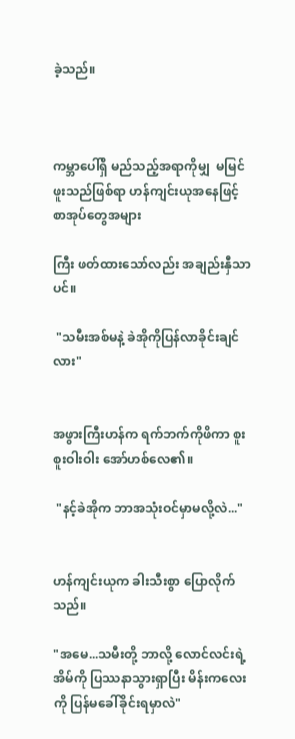ခဲ့သည်။



ကမ္ဘာပေါ်ရှိ မည်သည့်အရာကိုမျှ  မမြင်ဖူးသည်ဖြစ်ရာ ဟန်ကျင်းယုအနေဖြင့် စာအုပ်တွေအများ

ကြီး ဖတ်ထားသော်လည်း အချည်းနှီသာပင်။

 "သမီးအစ်မနဲ့ ခဲအိုကိုပြန်လာခိုင်းချင်လား"


အဖွားကြီးဟန်က ရက်ဘက်ကိုဖိကာ စူးစူးဝါးဝါး အော်ဟစ်လေ၏။

 "နင့်ခဲအိုက ဘာအသုံးဝင်မှာမလို့လဲ..."


ဟန်ကျင်းယုက ခါးသီးစွာ ပြောလိုက်သည်။

"အမေ...သမီးတို့ ဘာလို့ လောင်လင်းရဲ့အိမ်ကို ပြဿနာသွားရှာပြီး မိန်းကလေးကို ပြန်မခေါ်ခိုင်းရမှာလဲ"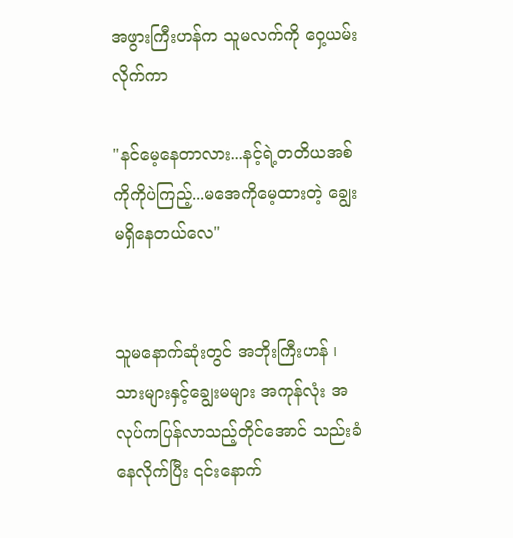အဖွားကြီးဟန်က သူမလက်ကို ဝှေ့ယမ်းလိုက်ကာ

"နင်မေ့နေတာလား...နင့်ရဲ့တတိယအစ်ကိုကိုပဲကြည့်...မအေကိုမေ့ထားတဲ့ ချွေးမရှိနေတယ်လေ"


သူမနောက်ဆုံးတွင် အဘိုးကြီးဟန် ၊သားများနှင့်ချွေးမများ အကုန်လုံး အလုပ်ကပြန်လာသည့်တိုင်အောင် သည်းခံနေလိုက်ပြီး ၎င်းနောက်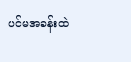ပင်မအခန်းထဲ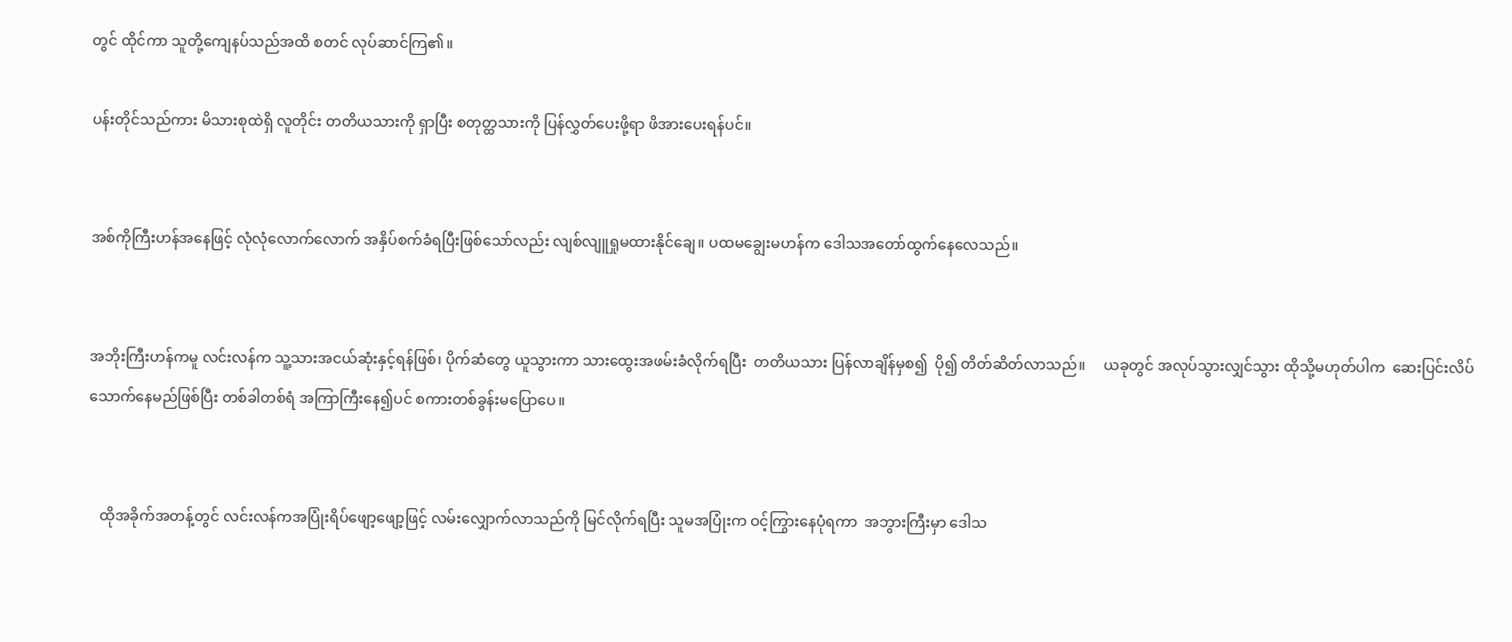တွင် ထိုင်ကာ သူတို့ကျေနပ်သည်အထိ စတင် လုပ်ဆာင်ကြ၏။

ပန်းတိုင်သည်ကား မိသားစုထဲရှိ လူတိုင်း တတိယသားကို ရှာပြီး စတုတ္ထသားကို ပြန်လွှတ်ပေးဖို့ရာ ဖိအားပေးရန်ပင်။


အစ်ကိုကြီးဟန်အနေဖြင့် လုံလုံလောက်လောက် အနှိပ်စက်ခံရပြီးဖြစ်သော်လည်း လျစ်လျူရှုမထားနိုင်ချေ။ ပထမချွေးမဟန်က ဒေါသအတော်ထွက်နေလေသည်။


အဘိုးကြီးဟန်ကမူ လင်းလန်က သူ့သားအငယ်ဆုံးနှင့်ရန်ဖြစ်၊ ပိုက်ဆံတွေ ယူသွားကာ သားထွေးအဖမ်းခံလိုက်ရပြီး  တတိယသား ပြန်လာချိန်မှစ၍  ပို၍ တိတ်ဆိတ်လာသည်။     ယခုတွင် အလုပ်သွားလျှင်သွား ထိုသို့မဟုတ်ပါက  ဆေးပြင်းလိပ်သောက်နေမည်ဖြစ်ပြီး တစ်ခါတစ်ရံ အကြာကြီးနေ၍ပင် စကားတစ်ခွန်းမပြောပေ။


   ထိုအခိုက်အတန့်တွင် လင်းလန်ကအပြုံးရိပ်ဖျော့ဖျော့ဖြင့် လမ်းလျှောက်လာသည်ကို မြင်လိုက်ရပြီး သူမအပြုံးက ဝင့်ကြွားနေပုံရကာ  အဘွားကြီးမှာ ဒေါသ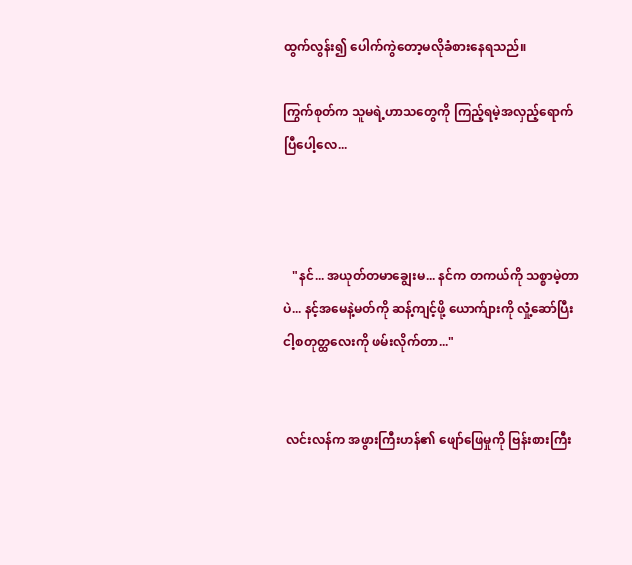ထွက်လွန်း၍ ပေါက်ကွဲတော့မလိုခံစားနေရသည်။

ကြွက်စုတ်က သူမရဲ့ဟာသတွေကို ကြည့်ရမဲ့အလှည့်ရောက်ပြီပေါ့လေ...



   "နင်... အယုတ်တမာချွေးမ... နင်က တကယ်ကို သစ္စာမဲ့တာပဲ... နင့်အမေနဲ့မတ်ကို ဆန့်ကျင့်ဖို့ ယောက်ျားကို လှုံ့ဆော်ပြီး ငါ့စတုတ္ထလေးကို ဖမ်းလိုက်တာ..."


 လင်းလန်က အဖွားကြီးဟန်၏ ဖျော်ဖြေမှုကို ဗြန်းစားကြီး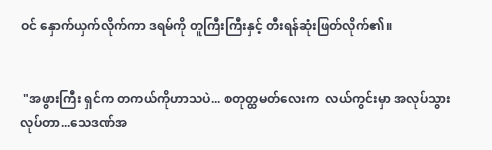ဝင် နှောက်ယှက်လိုက်ကာ ဒရမ်ကို တူကြီးကြီးနှင့် တီးရန်ဆုံးဖြတ်လိုက်၏။


 "အဖွားကြီး ရှင်က တကယ်ကိုဟာသပဲ... စတုတ္ထမတ်လေးက  လယ်ကွင်းမှာ အလုပ်သွားလုပ်တာ...သေဒဏ်အ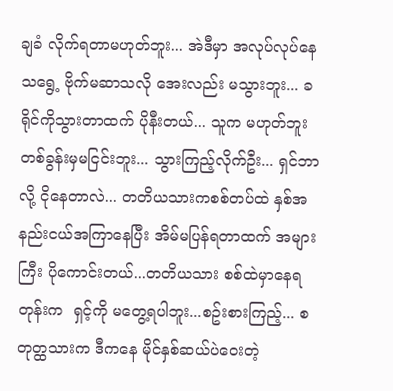ချခံ လိုက်ရတာမဟုတ်ဘူး... အဲဒီမှာ အလုပ်လုပ်နေသရွေ့ ဗိုက်မဆာသလို အေးလည်း မသွားဘူး... ခရိုင်ကိုသွားတာထက် ပိုနီးတယ်... သူက မဟုတ်ဘူးတစ်ခွန်းမှမငြင်းဘူး... သွားကြည့်လိုက်ဦး... ရှင်ဘာလို့ ငိုနေတာလဲ... တတိယသားကစစ်တပ်ထဲ နှစ်အနည်းငယ်အကြာနေပြီး အိမ်မပြန်ရတာထက် အများကြီး ပိုကောင်းတယ်...တတိယသား စစ်ထဲမှာနေရတုန်းက  ရှင့်ကို မတွေ့ရပါဘူး...စဥ်းစားကြည့်... စတုတ္ထသားက ဒီကနေ မိုင်နှစ်ဆယ်ပဲဝေးတဲ့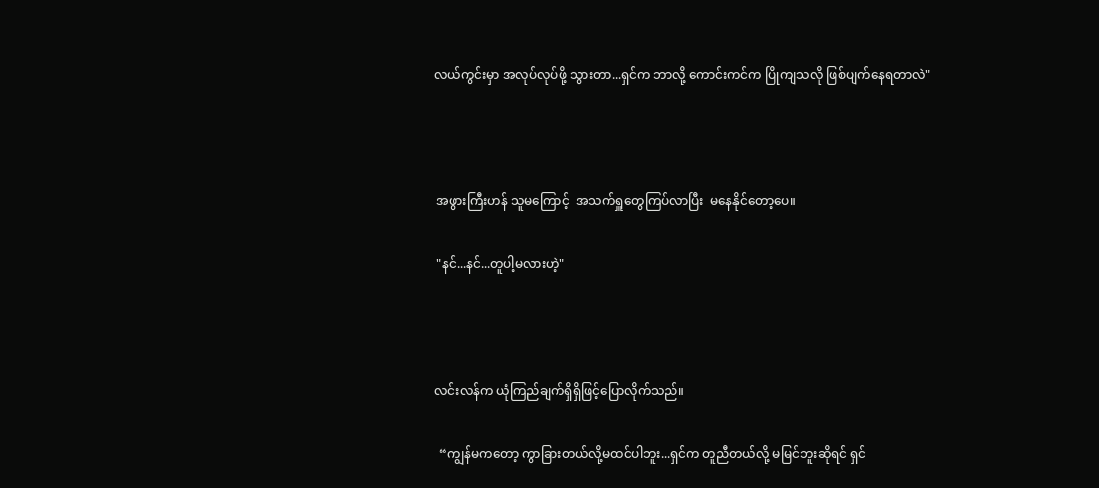လယ်ကွင်းမှာ အလုပ်လုပ်ဖို့ သွားတာ...ရှင်က ဘာလို့ ကောင်းကင်က ပြိုကျသလို ဖြစ်ပျက်နေရတာလဲ"



 အဖွားကြီးဟန် သူမကြောင့်  အသက်ရှူတွေကြပ်လာပြီး  မနေနိုင်တော့ပေ။

 "နင်...နင်...တူပါ့မလားဟဲ့"



လင်းလန်က ယုံကြည်ချက်ရှိရှိဖြင့်ပြောလိုက်သည်။

  “ကျွန်မကတော့ ကွာခြားတယ်လို့မထင်ပါဘူး...ရှင်က တူညီတယ်လို့ မမြင်ဘူးဆိုရင် ရှင်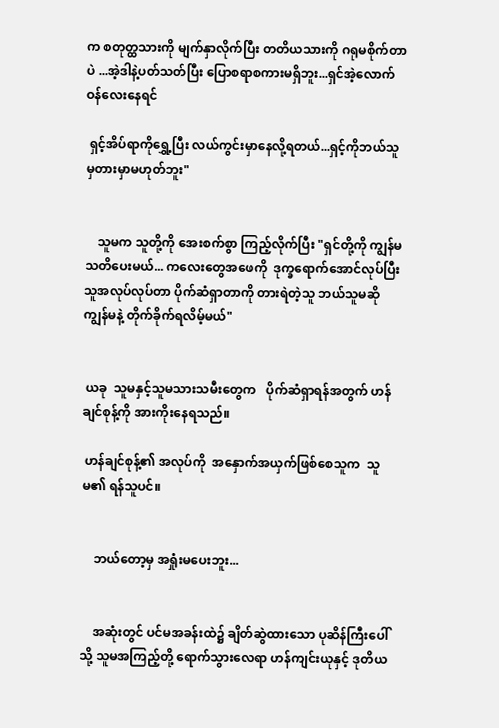က စတုတ္ထသားကို မျက်နှာလိုက်ပြီး တတိယသားကို ဂရုမစိုက်တာပဲ ...အဲ့ဒါနဲ့ပတ်သတ်ပြီး ပြောစရာစကားမရှိဘူး...ရှင်အဲ့လောက် ဝန်လေးနေရင်

 ရှင့်အိပ်ရာကိုရွှေ့ပြီး လယ်ကွင်းမှာနေလို့ရတယ်...ရှင့်ကိုဘယ်သူမှတားမှာမဟုတ်ဘူး"


    သူမက သူတို့ကို အေးစက်စွာ ကြည့်လိုက်ပြီး "ရှင်တို့ကို ကျွန်မသတိပေးမယ်... ကလေးတွေအဖေကို  ဒုက္ခရောက်အောင်လုပ်ပြီး သူအလုပ်လုပ်တာ ပိုက်ဆံရှာတာကို တားရဲတဲ့သူ ဘယ်သူမဆို ကျွန်မနဲ့ တိုက်ခိုက်ရလိမ့်မယ်"


 ယခု  သူမနှင့်သူမသားသမီးတွေက   ပိုက်ဆံရှာရန်အတွက် ဟန်ချင်စုန့်ကို အားကိုးနေရသည်။

 ဟန်ချင်စုန့်၏ အလုပ်ကို  အနှောက်အယှက်ဖြစ်စေသူက  သူမ၏ ရန်သူပင်။


    ဘယ်တော့မှ အရှုံးမပေးဘူး...


    အဆုံးတွင် ပင်မအခန်းထဲ၌ ချိတ်ဆွဲထားသော ပုဆိန်ကြီးပေါ်သို့ သူမအကြည့်တို့ ရောက်သွားလေရာ ဟန်ကျင်းယုနှင့် ဒုတိယ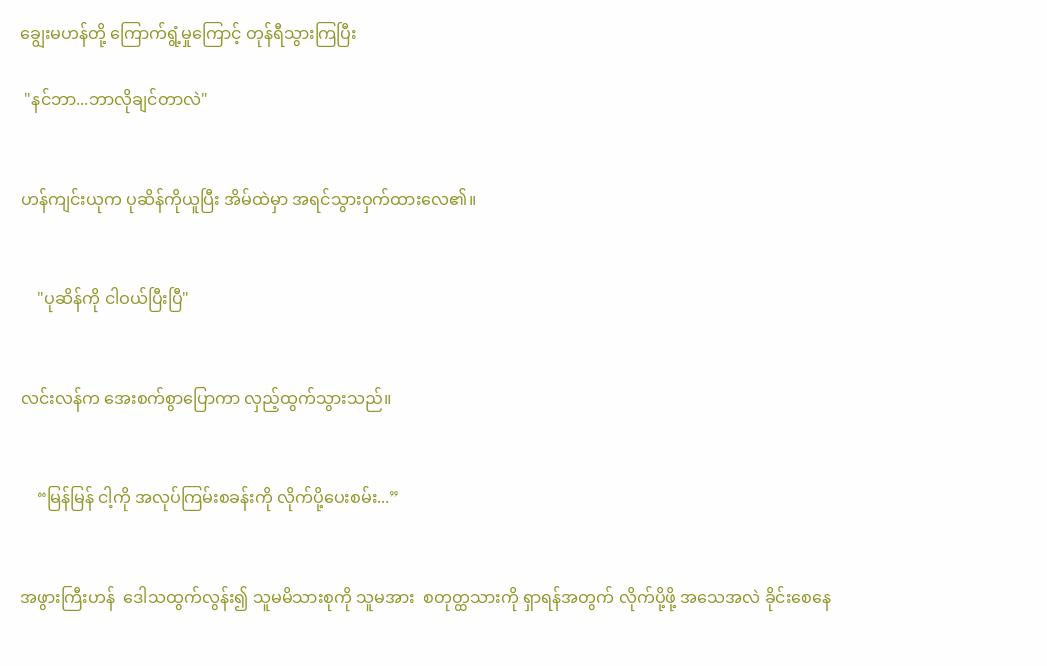ချွေးမဟန်တို့ ကြောက်ရွံ့မှုကြောင့် တုန်ရီသွားကြပြီး

 "နင်ဘာ...ဘာလိုချင်တာလဲ"


ဟန်ကျင်းယုက ပုဆိန်ကိုယူပြီး အိမ်ထဲမှာ အရင်သွားဝှက်ထားလေ၏။


    "ပုဆိန်ကို ငါဝယ်ပြီးပြီ"


လင်းလန်က အေးစက်စွာပြောကာ လှည့်ထွက်သွားသည်။


    “မြန်မြန် ငါ့ကို အလုပ်ကြမ်းစခန်းကို လိုက်ပို့ပေးစမ်း...”


အဖွားကြီးဟန်  ဒေါသထွက်လွန်း၍ သူမမိသားစုကို သူမအား  စတုတ္ထသားကို ရှာရန်အတွက် လိုက်ပို့ဖို့ အသေအလဲ ခိုင်းစေနေ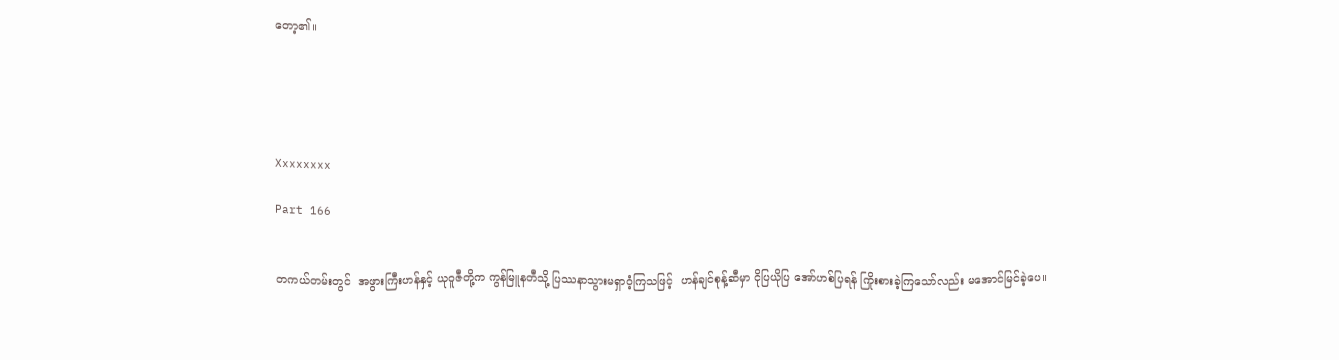တော့၏။





Xxxxxxxx

Part 166


တကယ်တမ်းတွင်  အဖွားကြီးဟန်နှင့် ယုဝူဇီတို့က ကွန်မြူနတီသို့ ပြဿနာသွားမရှာဝံ့ကြသဖြင့်  ဟန်ချင်စုန့်ဆီမှာ ငိုပြယိုပြ အော်ဟစ်ပြရန် ကြိုးစားခဲ့ကြသော်လည်း မအောင်မြင်ခဲ့ပေ။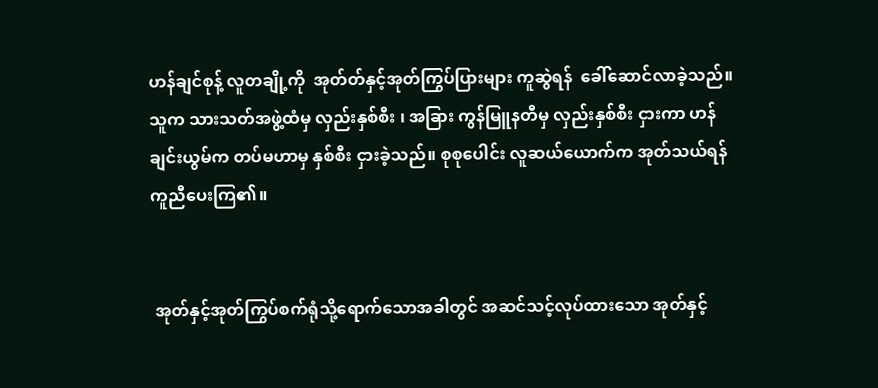ဟန်ချင်စုန့် လူတချို့ကို  အုတ်တ်နှင့်အုတ်ကြွပ်ပြားများ ကူဆွဲရန်  ခေါ်ဆောင်လာခဲ့သည်။ သူက သားသတ်အဖွဲ့ထံမှ လှည်းနှစ်စီး ၊ အခြား ကွန်မြူနတီမှ လှည်းနှစ်စီး ငှားကာ ဟန်ချင်းယွမ်က တပ်မဟာမှ နှစ်စီး ငှားခဲ့သည်။ စုစုပေါင်း လူဆယ်ယောက်က အုတ်သယ်ရန် ကူညီပေးကြ၏။


 အုတ်နှင့်အုတ်ကြွပ်စက်ရုံသို့ရောက်သောအခါတွင် အဆင်သင့်လုပ်ထားသော အုတ်နှင့်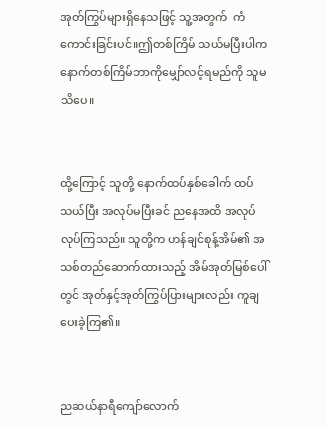အုတ်ကြွပ်များရှိနေသဖြင့် သူ့အတွက်  ကံကောင်းခြင်းပင်။ဤတစ်ကြိမ် သယ်မပြီးပါက နောက်တစ်ကြိမ်ဘာကိုမျှော်လင့်ရမည်ကို သူမသိပေ။


ထို့ကြောင့် သူတို့ နောက်ထပ်နှစ်ခေါက် ထပ်သယ်ပြီး အလုပ်မပြီးခင် ညနေအထိ အလုပ်လုပ်ကြသည်။ သူတို့က ဟန်ချင်စုန့်အိမ်၏ အသစ်တည်ဆောက်ထားသည့် အိမ်အုတ်မြစ်ပေါ်တွင် အုတ်နှင့်အုတ်ကြွပ်ပြားများလည်း ကူချပေးခဲ့ကြ၏။


ညဆယ်နာရီကျော်လောက်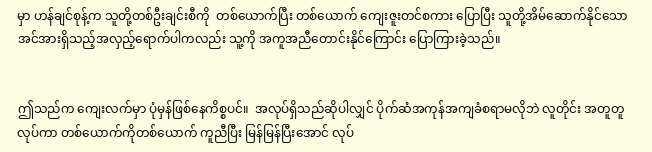မှာ ဟန်ချင်စုန့်က သူတို့တစ်ဦးချင်းစီကို  တစ်ယောက်ပြီး တစ်ယောက် ကျေးဇူးတင်စကား ပြောပြီး သူတို့အိမ်ဆောက်နိုင်သော  အင်အားရှိသည့်အလှည့်ရောက်ပါကလည်း သူ့ကို အကူအညီတောင်းနိုင်ကြောင်း ပြောကြားခဲ့သည်။


ဤသည်က ကျေးလက်မှာ ပုံမှန်ဖြစ်နေကိစ္စပင်။  အလုပ်ရှိသည်ဆိုပါလျှင် ပိုက်ဆံအကုန်အကျခံစရာမလိုဘဲ လူတိုင်း အတူတူလုပ်ကာ တစ်ယောက်ကိုတစ်ယောက် ကူညီပြီး မြန်မြန်ပြီးအောင် လုပ်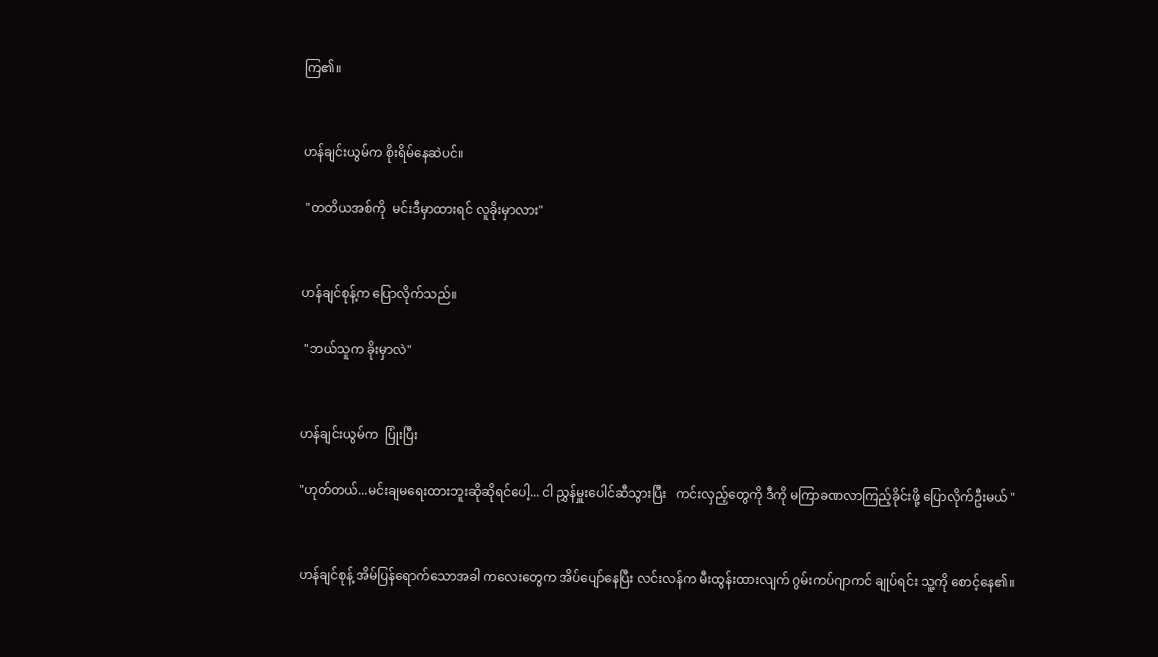ကြ၏။


ဟန်ချင်းယွမ်က စိုးရိမ်နေဆဲပင်။

 "တတိယအစ်ကို  မင်းဒီမှာထားရင် လူခိုးမှာလား"


ဟန်ချင်စုန့်က ပြောလိုက်သည်။

 "ဘယ်သူက ခိုးမှာလဲ"


ဟန်ချင်းယွမ်က  ပြုံးပြီး

"ဟုတ်တယ်...မင်းချမရေးထားဘူးဆိုဆိုရင်ပေါ့... ငါ ညွှန်မှူးပေါင်ဆီသွားပြီး   ကင်းလှည့်တွေကို ဒီကို မကြာခဏလာကြည့်ခိုင်းဖို့ ပြောလိုက်ဦးမယ် "


ဟန်ချင်စုန့် အိမ်ပြန်ရောက်သောအခါ ကလေးတွေက အိပ်ပျော်နေပြီး လင်းလန်က မီးထွန်းထားလျက် ဂွမ်းကပ်ဂျာကင် ချုပ်ရင်း သူ့ကို စောင့်နေ၏။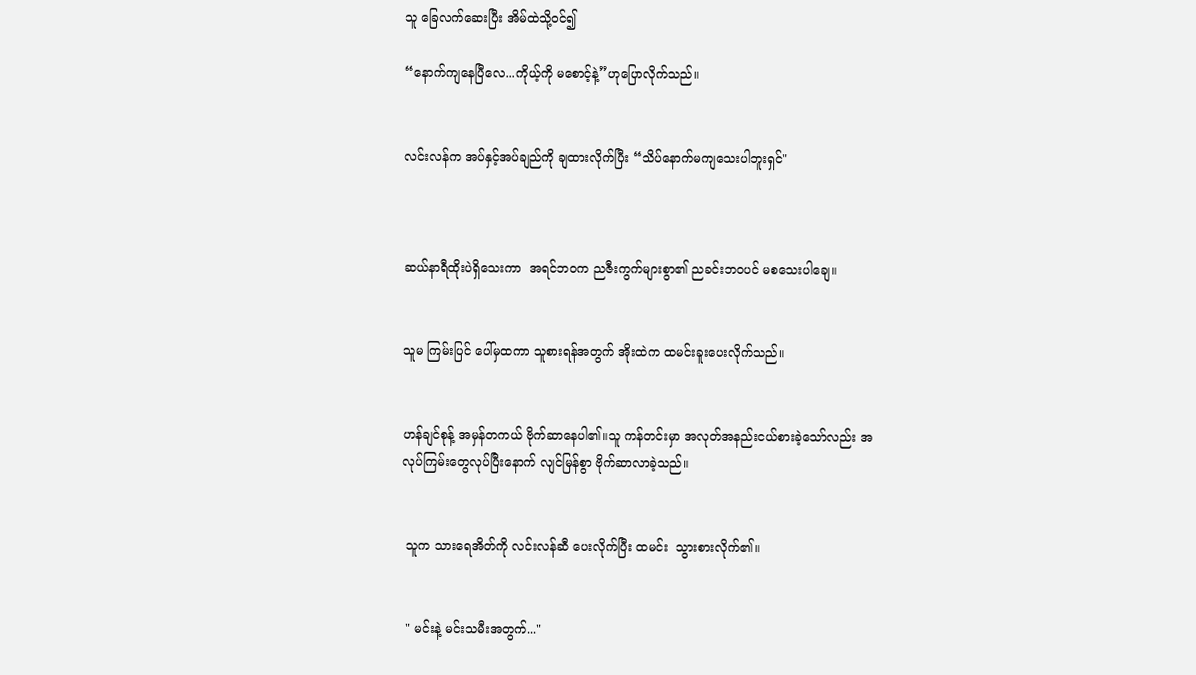သူ ခြေလက်ဆေးပြီး အိမ်ထဲသို့ဝင်၍

“နောက်ကျနေပြီလေ...ကိုယ့်ကို မစောင့်နဲ့”ဟုပြောလိုက်သည်။


လင်းလန်က အပ်နှင့်အပ်ချည်ကို ချထားလိုက်ပြီး “သိပ်နောက်မကျသေးပါဘူးရှင်"



ဆယ်နာရီထိုးပဲရှိသေးကာ  အရင်ဘဝက ညဇီးကွက်များစွာ၏ ညခင်းဘဝပင် မစသေးပါချေ။


သူမ ကြမ်းပြင် ပေါ်မှထကာ သူစားရန်အတွက် အိုးထဲက ထမင်းခူးပေးလိုက်သည်။


ဟန်ချင်စုန့် အမှန်တကယ် ဗိုက်ဆာနေပါ၏။သူ ကန်တင်းမှာ အလုတ်အနည်းငယ်စားခဲ့သော်လည်း အလုပ်ကြမ်းတွေလုပ်ပြီးနောက် လျင်မြန်စွာ ဗိုက်ဆာလာခဲ့သည်။


 သူက သားရေအိတ်ကို လင်းလန်ဆီ ပေးလိုက်ပြီး ထမင်း  သွားစားလိုက်၏။


 " မင်းနဲ့ မင်းသမီးအတွက်..."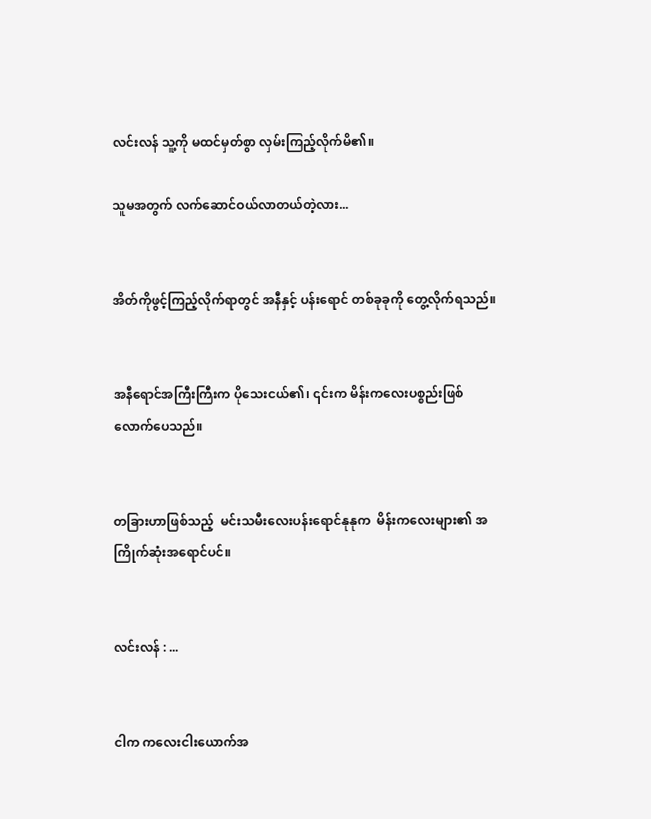လင်းလန် သူ့ကို မထင်မှတ်စွာ လှမ်းကြည့်လိုက်မိ၏။

သူမအတွက် လက်ဆောင်ဝယ်လာတယ်တဲ့လား...


အိတ်ကိုဖွင့်ကြည့်လိုက်ရာတွင် အနီနှင့် ပန်းရောင် တစ်ခုခုကို တွေ့လိုက်ရသည်။


အနီရောင်အကြီးကြီးက ပိုသေးငယ်၏၊ ၎င်းက မိန်းကလေးပစ္စည်းဖြစ်လောက်ပေသည်။


တခြားဟာဖြစ်သည့်  မင်းသမီးလေးပန်းရောင်နုနုက  မိန်းကလေးများ၏ အကြိုက်ဆုံးအရောင်ပင်။


လင်းလန် : ...


ငါက ကလေးငါးယောက်အ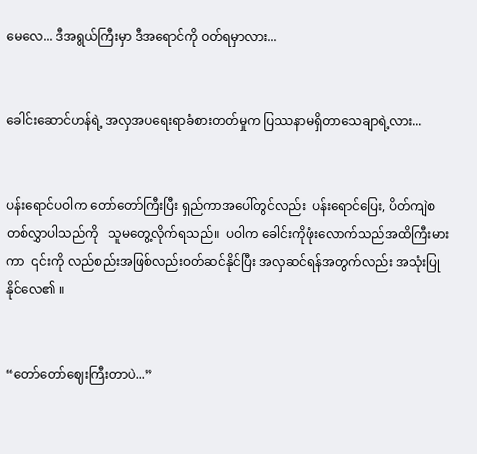မေလေ... ဒီအရွယ်ကြီးမှာ ဒီအရောင်ကို ဝတ်ရမှာလား...


ခေါင်းဆောင်ဟန်ရဲ့ အလှအပရေးရာခံစားတတ်မှုက ပြဿနာမရှိတာသေချာရဲ့လား...


ပန်းရောင်ပဝါက တော်တော်ကြီးပြီး ရှည်ကာအပေါ်တွင်လည်း  ပန်းရောင်ပြေး, ပိတ်ကျဲစတစ်လွှာပါသည်ကို   သူမတွေ့လိုက်ရသည်။  ပဝါက ခေါင်းကိုဖုံးလောက်သည်အထိကြီးမားကာ  ၎င်းကို လည်စည်းအဖြစ်လည်းဝတ်ဆင်နိုင်ပြီး အလှဆင်ရန်အတွက်လည်း အသုံးပြုနိုင်လေ၏ ။


“တော်တော်ဈေးကြီးတာပဲ...”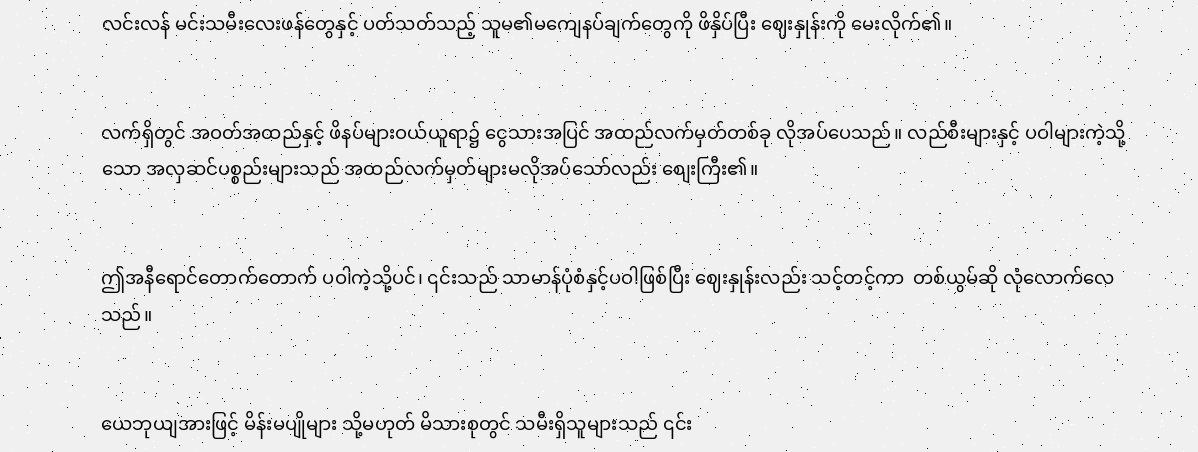လင်းလန် မင်းသမီးလေးဖန်တွေနှင့် ပတ်သတ်သည့် သူမ၏မကျေနပ်ချက်တွေကို ဖိနှိပ်ပြီး ဈေးနှုန်းကို မေးလိုက်၏။


လက်ရှိတွင် အဝတ်အထည်နှင့် ဖိနပ်များဝယ်ယူရာ၌ ငွေသားအပြင် အထည်လက်မှတ်တစ်ခု လိုအပ်ပေသည်။ လည်စီးများနှင့် ပဝါများကဲ့သို့သော အလှဆင်ပစ္စည်းများသည် အထည်လက်မှတ်များမလိုအပ်သော်လည်း စျေးကြီး၏။


ဤအနီရောင်တောက်တောက် ပဝါကဲ့သို့ပင်၊ ၎င်းသည် သာမာန်ပုံစံနှင့်ပဝါဖြစ်ပြီး ဈေးနှုန်းလည်း သင့်တင့်ကာ  တစ်ယွမ်ဆို လုံလောက်လေသည်။


ယေဘုယျအားဖြင့် မိန်းမပျိုများ သို့မဟုတ် မိသားစုတွင် သမီးရှိသူများသည် ၎င်း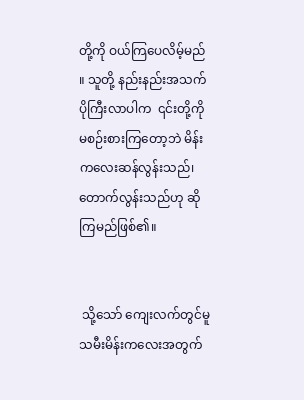တို့ကို ဝယ်ကြပေလိမ့်မည် ။ သူတို့ နည်းနည်းအသက်ပိုကြီးလာပါက  ၎င်းတို့ကို မစဉ်းစားကြတော့ဘဲ မိန်းကလေးဆန်လွန်းသည်၊ တောက်လွန်းသည်ဟု ဆိုကြမည်ဖြစ်၏။


 သို့သော် ကျေးလက်တွင်မူ သမီးမိန်းကလေးအတွက်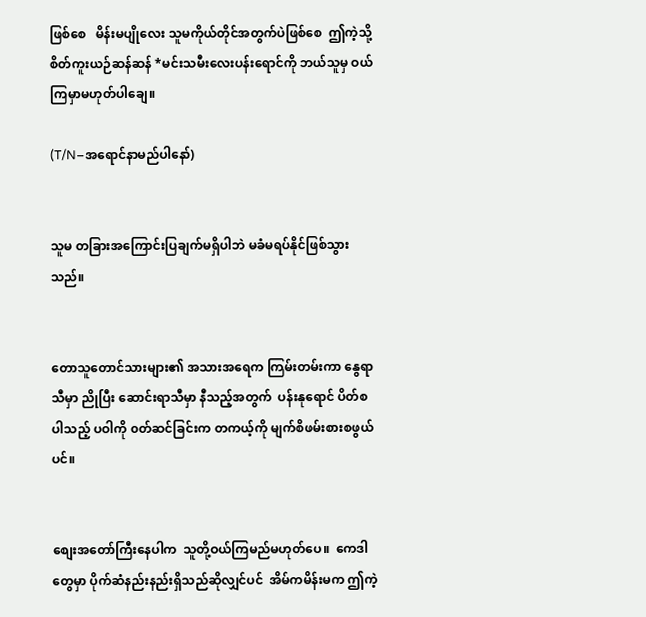ဖြစ်စေ   မိန်းမပျိုလေး သူမကိုယ်တိုင်အတွက်ပဲဖြစ်စေ  ဤကဲ့သို့  စိတ်ကူးယဉ်ဆန်ဆန် *မင်းသမီးလေးပန်းရောင်ကို ဘယ်သူမှ ဝယ်ကြမှာမဟုတ်ပါချေ။

(T/N–အရောင်နာမည်ပါနော်)


သူမ တခြားအကြောင်းပြချက်မရှိပါဘဲ မခံမရပ်နိုင်ဖြစ်သွားသည်။


တောသူတောင်သားများ၏ အသားအရေက ကြမ်းတမ်းကာ နွေရာသီမှာ ညိုပြီး ဆောင်းရာသီမှာ နီသည့်အတွက်  ပန်းနုရောင် ပိတ်စပါသည့် ပဝါကို ၀တ်ဆင်ခြင်းက တကယ့်ကို မျက်စိဖမ်းစားစဖွယ်ပင်။


စျေးအတော်ကြီးနေပါက  သူတို့ဝယ်ကြမည်မဟုတ်ပေ။  ကေဒါတွေမှာ ပိုက်ဆံနည်းနည်းရှိသည်ဆိုလျှင်ပင်  အိမ်ကမိန်းမက ဤကဲ့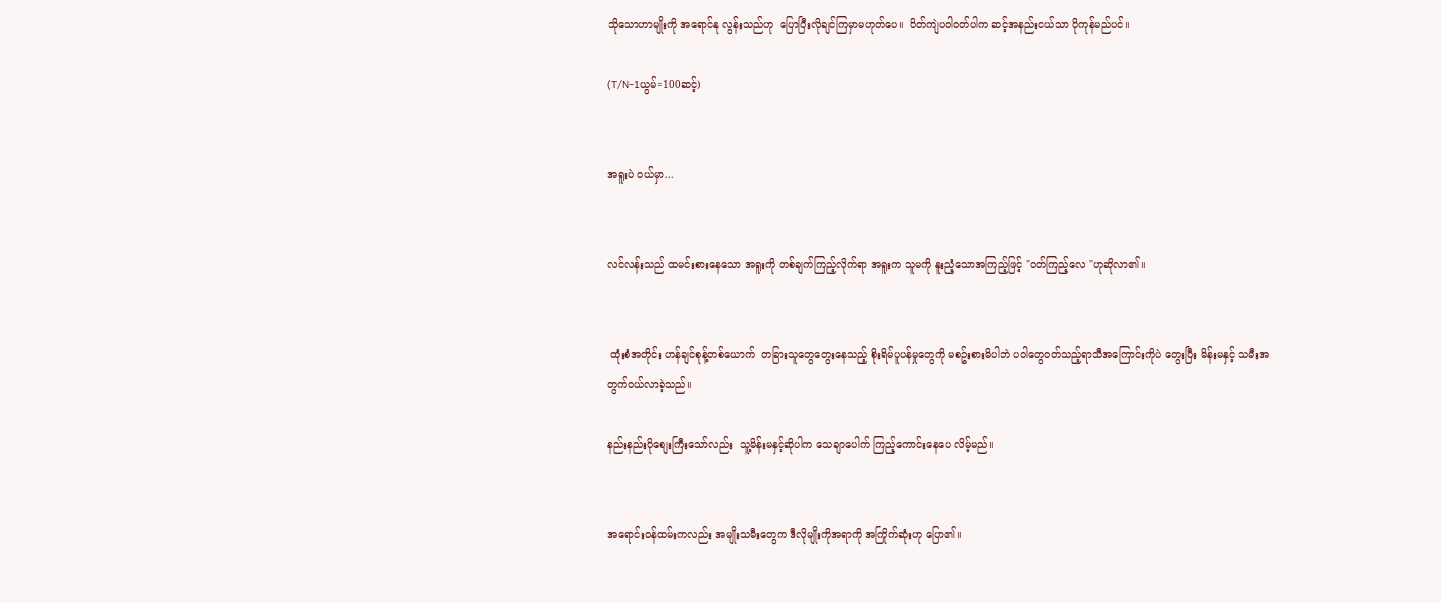သိုသောဟာမျိုးကို အရောင်နု လွန်းသည်ဟု  ပြောပြီးလိုချင်ကြမှာမဟုတ်ပေ။  ပိတ်ကျဲပဝါဝတ်ပါက ဆင့်အနည်းငယ်သာ ပိုကုန်မည်ပင်။

(T/N–1ယွမ်=100ဆင့်)


အရူးပဲ ဝယ်မှာ...


လင်လန်းသည် ထမင်းစားနေသော အရူးကို တစ်ချက်ကြည့်လိုက်ရာ အရူးက သူမကို နူးညံ့သောအကြည့်ဖြင့် "ဝတ်ကြည့်လေ "ဟုဆိုလာ၏။


 ထုံးစံအတိုင်း ဟန်ချင်စုန့်တစ်ယောက်  တခြားသူတွေတွေးနေသည့် စိုးရိမ်ပူပန်မှုတွေကို မစဥ်းစားမိပါဘဲ ပဝါတွေဝတ်သည့်ရာသီအကြောင်းကိုပဲ တွေးပြီး မိန်းမနှင့် သမီးအတွက်ဝယ်လာခဲ့သည်။

နည်းနည်းပိုစျေးကြီးသော်လည်း  သူ့မိန်းမနှင့်ဆိုပါက သေချာပေါက် ကြည့်ကောင်းနေပေ လိမ့်မည်။


အရောင်းဝန်ထမ်းကလည်း အမျိုးသမီးတွေက ဒီလိုမျိုးကိုအရာကို အကြိုက်ဆုံးဟု ပြော၏။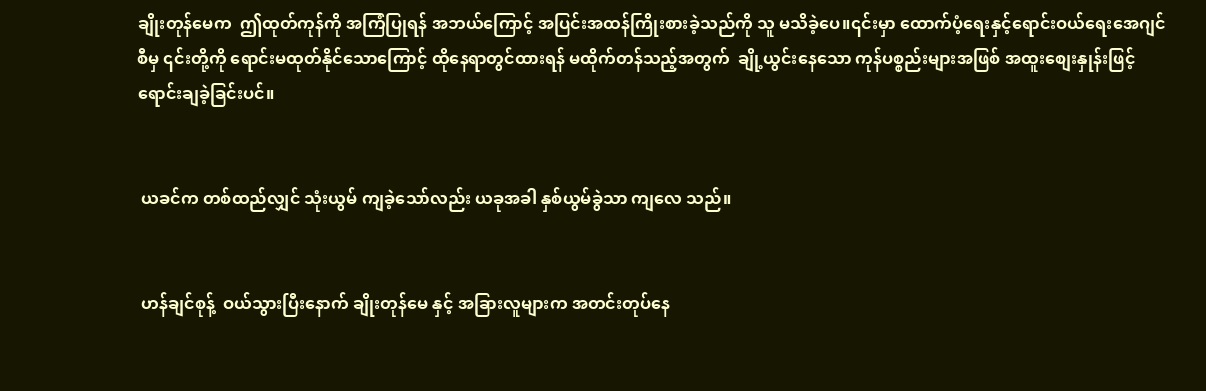ချိုးတုန်မေက  ဤထုတ်ကုန်ကို အကြံပြုရန် အဘယ်ကြောင့် အပြင်းအထန်ကြိုးစားခဲ့သည်ကို သူ မသိခဲ့ပေ။၎င်းမှာ ထောက်ပံ့ရေးနှင့်ရောင်းဝယ်ရေးအေဂျင်စီမှ ၎င်းတို့ကို ရောင်းမထုတ်နိုင်သောကြောင့် ထိုနေရာတွင်ထားရန် မထိုက်တန်သည့်အတွက်  ချို့ယွင်းနေသော ကုန်ပစ္စည်းများအဖြစ် အထူးစျေးနှုန်းဖြင့် ရောင်းချခဲ့ခြင်းပင်။


 ယခင်က တစ်ထည်လျှင် သုံးယွမ် ကျခဲ့သော်လည်း ယခုအခါ နှစ်ယွမ်ခွဲသာ ကျလေ သည်။


 ဟန်ချင်စုန့်  ဝယ်သွားပြီးနောက် ချိုးတုန်မေ နှင့် အခြားလူများက အတင်းတုပ်နေ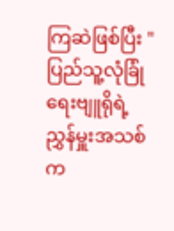ကြဆဲဖြစ်ပြီး "ပြည်သူ့လုံခြုံရေးဗျူရိုရဲ့ ညွှန်မှူးအသစ်က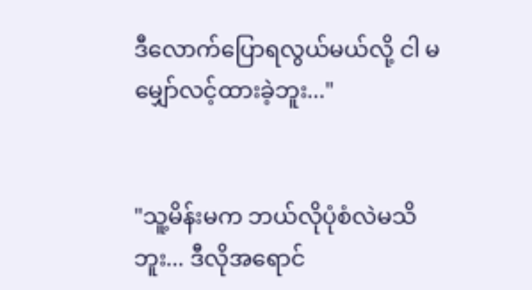ဒီလောက်ပြောရလွယ်မယ်လို့ ငါ မမျှော်လင့်ထားခဲ့ဘူး..."


"သူ့မိန်းမက ဘယ်လိုပုံစံလဲမသိဘူး... ဒီလိုအရောင်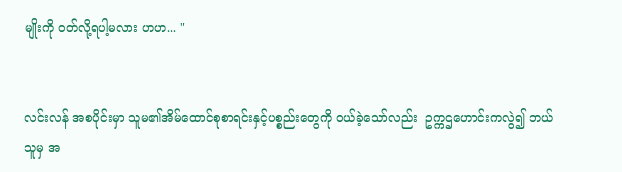မျိုးကို ဝတ်လို့ရပါ့မလား ဟဟ... "


လင်းလန် အစပိုင်းမှာ သူမ၏အိမ်ထောင်စုစာရင်းနှင့်ပစ္စည်းတွေကို ဝယ်ခဲ့သော်လည်း  ဥက္ကဌဟောင်းကလွဲ၍ ဘယ်သူမှ အ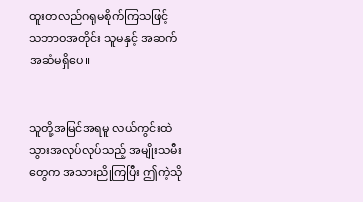ထူးတလည်ဂရုမစိုက်ကြသဖြင့်  သဘာဝအတိုင်း သူမနှင့် အဆက်အဆံမရှိပေ။


သူတို့အမြင်အရမူ လယ်ကွင်းထဲသွားအလုပ်လုပ်သည့် အမျိုးသမီးတွေက အသားညိုကြပြီး ဤကဲ့သို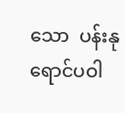သော  ပန်းနုရောင်ပဝါ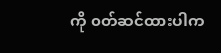ကို ၀တ်ဆင်ထားပါက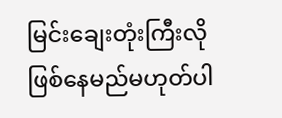မြင်းချေးတုံးကြီးလိုဖြစ်နေမည်မဟုတ်ပါ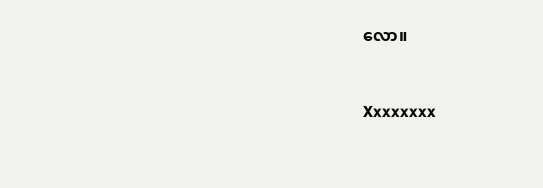လော။


Xxxxxxxx